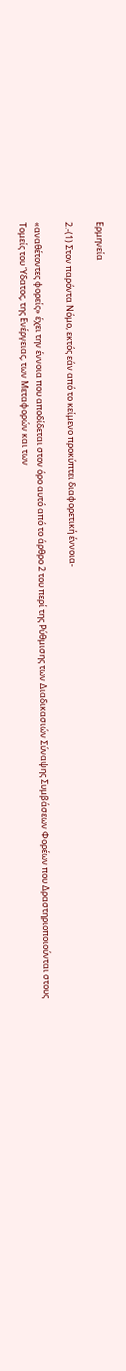Ερμηνεία

2.-(1) Στον παρόντα Νόμο, εκτός εάν από το κείμενο προκύπτει διαφορετική έννοια-

«αναθέτοντες φορείς» έχει την έννοια που αποδίδεται στον όρο αυτό από το άρθρο 2 του περί της Ρύθμισης των Διαδικασιών Σύναψης Συμβάσεων Φορέων που Δραστηριοποιούνται στους Τομείς του Ύδατος, της Ενέργειας, των Μεταφορών και των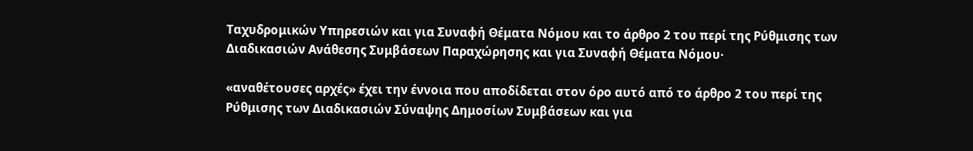Ταχυδρομικών Υπηρεσιών και για Συναφή Θέματα Νόμου και το άρθρο 2 του περί της Ρύθμισης των Διαδικασιών Ανάθεσης Συμβάσεων Παραχώρησης και για Συναφή Θέματα Νόμου·

«αναθέτουσες αρχές» έχει την έννοια που αποδίδεται στον όρο αυτό από το άρθρο 2 του περί της Ρύθμισης των Διαδικασιών Σύναψης Δημοσίων Συμβάσεων και για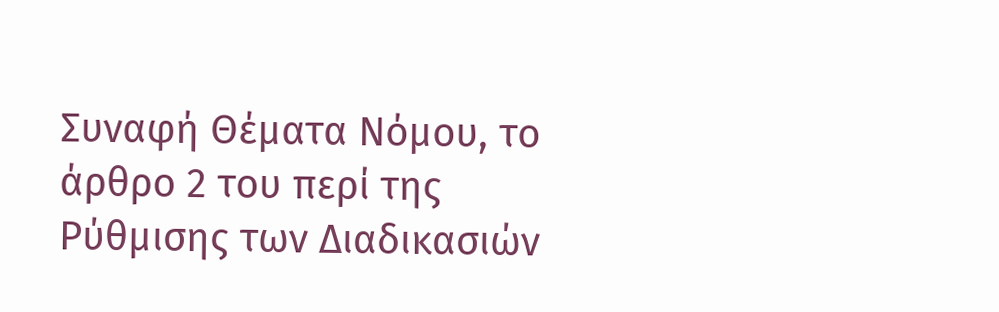Συναφή Θέματα Νόμου, το άρθρο 2 του περί της Ρύθμισης των Διαδικασιών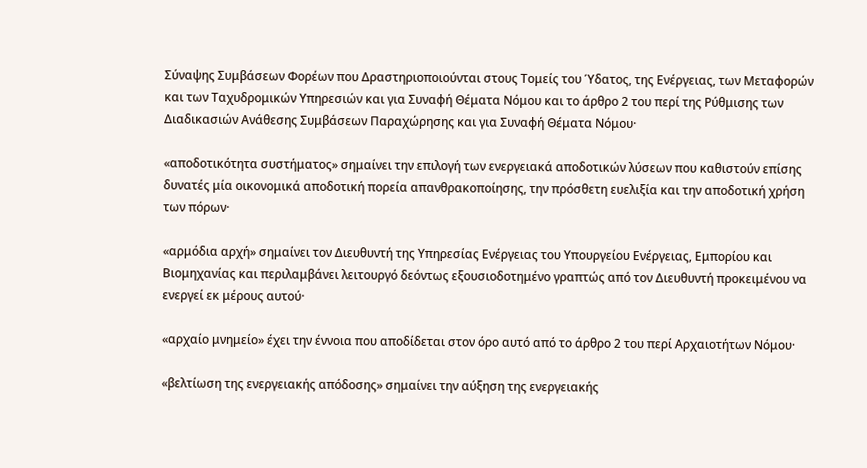Σύναψης Συμβάσεων Φορέων που Δραστηριοποιούνται στους Τομείς του Ύδατος, της Ενέργειας, των Μεταφορών και των Ταχυδρομικών Υπηρεσιών και για Συναφή Θέματα Νόμου και το άρθρο 2 του περί της Ρύθμισης των Διαδικασιών Ανάθεσης Συμβάσεων Παραχώρησης και για Συναφή Θέματα Νόμου·

«αποδοτικότητα συστήματος» σημαίνει την επιλογή των ενεργειακά αποδοτικών λύσεων που καθιστούν επίσης δυνατές μία οικονομικά αποδοτική πορεία απανθρακοποίησης, την πρόσθετη ευελιξία και την αποδοτική χρήση των πόρων·

«αρμόδια αρχή» σημαίνει τον Διευθυντή της Υπηρεσίας Ενέργειας του Υπουργείου Ενέργειας, Εμπορίου και Βιομηχανίας και περιλαμβάνει λειτουργό δεόντως εξουσιοδοτημένο γραπτώς από τον Διευθυντή προκειμένου να ενεργεί εκ μέρους αυτού·

«αρχαίο μνημείο» έχει την έννοια που αποδίδεται στον όρο αυτό από το άρθρο 2 του περί Αρχαιοτήτων Νόμου·

«βελτίωση της ενεργειακής απόδοσης» σημαίνει την αύξηση της ενεργειακής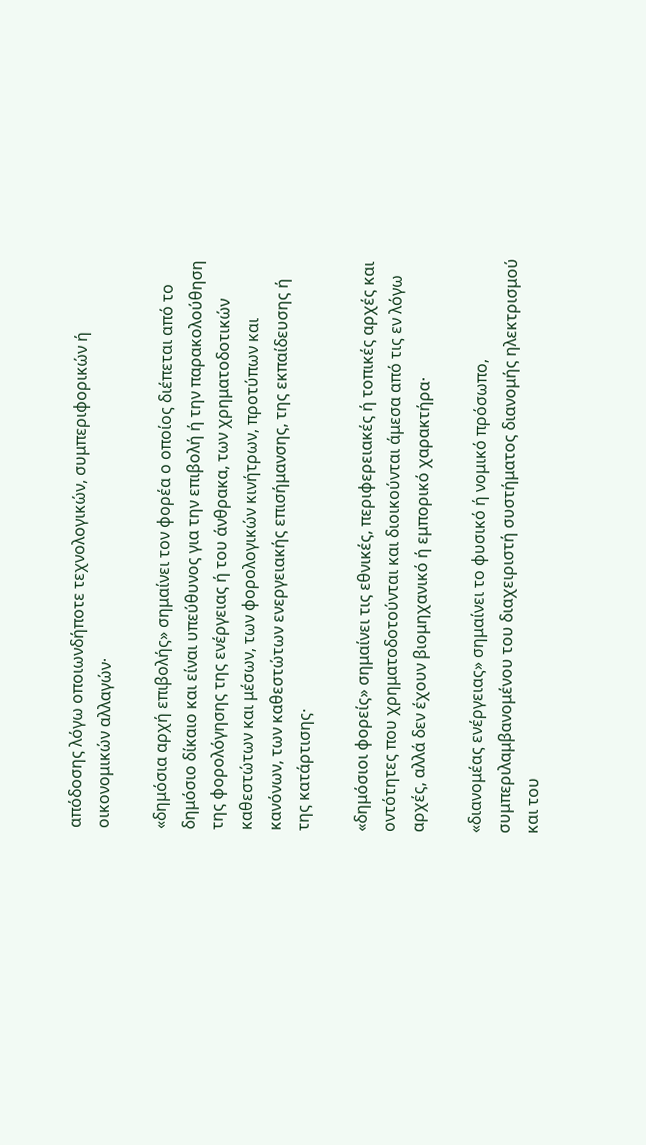απόδοσης λόγω οποιωνδήποτε τεχνολογικών, συμπεριφορικών ή οικονομικών αλλαγών·

«δημόσια αρχή επιβολής» σημαίνει τον φορέα ο οποίος διέπεται από το δημόσιο δίκαιο και είναι υπεύθυνος για την επιβολή ή την παρακολούθηση της φορολόγησης της ενέργειας ή του άνθρακα, των χρηματοδοτικών καθεστώτων και μέσων, των φορολογικών κινήτρων, προτύπων και κανόνων, των καθεστώτων ενεργειακής επισήμανσης, της εκπαίδευσης ή της κατάρτισης·

«δημόσιοι φορείς» σημαίνει τις εθνικές, περιφερειακές ή τοπικές αρχές και οντότητες που χρηματοδοτούνται και διοικούνται άμεσα από τις εν λόγω αρχές, αλλά δεν έχουν βιομηχανικό ή εμπορικό χαρακτήρα·

«διανομέας ενέργειας» σημαίνει το φυσικό ή νομικό πρόσωπο, συμπεριλαμβανομένου του διαχειριστή συστήματος διανομής ηλεκτρισμού και του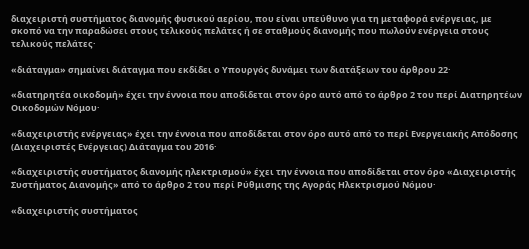διαχειριστή συστήματος διανομής φυσικού αερίου, που είναι υπεύθυνο για τη μεταφορά ενέργειας, με σκοπό να την παραδώσει στους τελικούς πελάτες ή σε σταθμούς διανομής που πωλούν ενέργεια στους τελικούς πελάτες·

«διάταγμα» σημαίνει διάταγμα που εκδίδει ο Υπουργός δυνάμει των διατάξεων του άρθρου 22·

«διατηρητέα οικοδομή» έχει την έννοια που αποδίδεται στον όρο αυτό από το άρθρο 2 του περί Διατηρητέων Οικοδομών Νόμου·

«διαχειριστής ενέργειας» έχει την έννοια που αποδίδεται στον όρο αυτό από το περί Ενεργειακής Απόδοσης (Διαχειριστές Ενέργειας) Διάταγμα του 2016·

«διαχειριστής συστήματος διανομής ηλεκτρισμού» έχει την έννοια που αποδίδεται στον όρο «Διαχειριστής Συστήματος Διανομής» από το άρθρο 2 του περί Ρύθμισης της Αγοράς Ηλεκτρισμού Νόμου·

«διαχειριστής συστήματος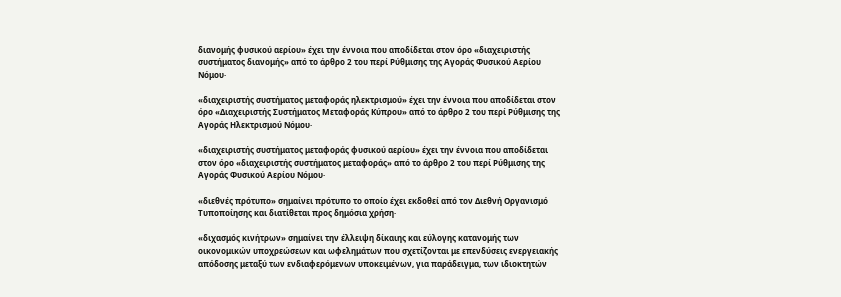διανομής φυσικού αερίου» έχει την έννοια που αποδίδεται στον όρο «διαχειριστής συστήματος διανομής» από το άρθρο 2 του περί Ρύθμισης της Αγοράς Φυσικού Αερίου Νόμου·

«διαχειριστής συστήματος μεταφοράς ηλεκτρισμού» έχει την έννοια που αποδίδεται στον όρο «Διαχειριστής Συστήματος Μεταφοράς Κύπρου» από το άρθρο 2 του περί Ρύθμισης της Αγοράς Ηλεκτρισμού Νόμου·

«διαχειριστής συστήματος μεταφοράς φυσικού αερίου» έχει την έννοια που αποδίδεται στον όρο «διαχειριστής συστήματος μεταφοράς» από το άρθρο 2 του περί Ρύθμισης της Αγοράς Φυσικού Αερίου Νόμου·

«διεθνές πρότυπο» σημαίνει πρότυπο το οποίο έχει εκδοθεί από τον Διεθνή Οργανισμό Τυποποίησης και διατίθεται προς δημόσια χρήση·

«διχασμός κινήτρων» σημαίνει την έλλειψη δίκαιης και εύλογης κατανομής των οικονομικών υποχρεώσεων και ωφελημάτων που σχετίζονται με επενδύσεις ενεργειακής απόδοσης μεταξύ των ενδιαφερόμενων υποκειμένων, για παράδειγμα, των ιδιοκτητών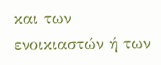και των ενοικιαστών ή των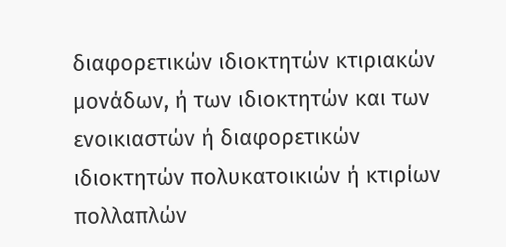διαφορετικών ιδιοκτητών κτιριακών μονάδων, ή των ιδιοκτητών και των ενοικιαστών ή διαφορετικών ιδιοκτητών πολυκατοικιών ή κτιρίων πολλαπλών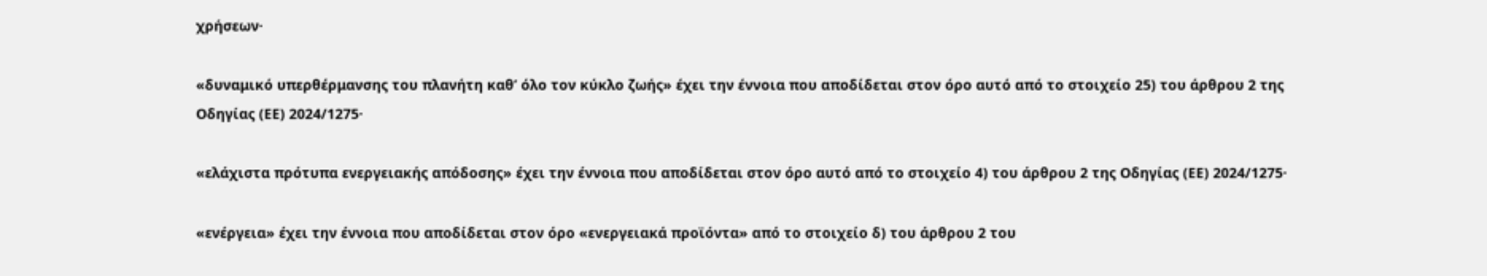χρήσεων·

«δυναμικό υπερθέρμανσης του πλανήτη καθ’ όλο τον κύκλο ζωής» έχει την έννοια που αποδίδεται στον όρο αυτό από το στοιχείο 25) του άρθρου 2 της Οδηγίας (ΕΕ) 2024/1275·

«ελάχιστα πρότυπα ενεργειακής απόδοσης» έχει την έννοια που αποδίδεται στον όρο αυτό από το στοιχείο 4) του άρθρου 2 της Οδηγίας (ΕΕ) 2024/1275·

«ενέργεια» έχει την έννοια που αποδίδεται στον όρο «ενεργειακά προϊόντα» από το στοιχείο δ) του άρθρου 2 του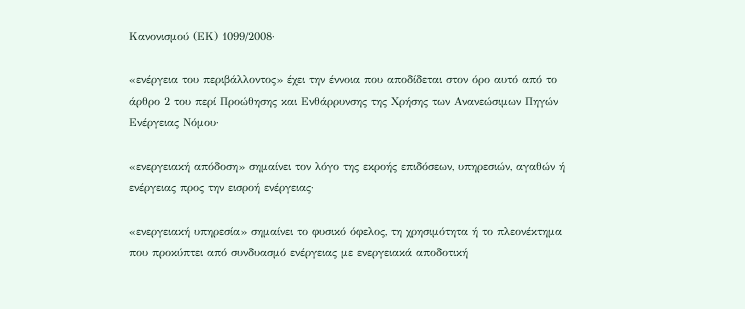Κανονισμού (ΕΚ) 1099/2008·

«ενέργεια του περιβάλλοντος» έχει την έννοια που αποδίδεται στον όρο αυτό από το άρθρο 2 του περί Προώθησης και Ενθάρρυνσης της Χρήσης των Ανανεώσιμων Πηγών Ενέργειας Νόμου·

«ενεργειακή απόδοση» σημαίνει τον λόγο της εκροής επιδόσεων, υπηρεσιών, αγαθών ή ενέργειας προς την εισροή ενέργειας·

«ενεργειακή υπηρεσία» σημαίνει το φυσικό όφελος, τη χρησιμότητα ή το πλεονέκτημα που προκύπτει από συνδυασμό ενέργειας με ενεργειακά αποδοτική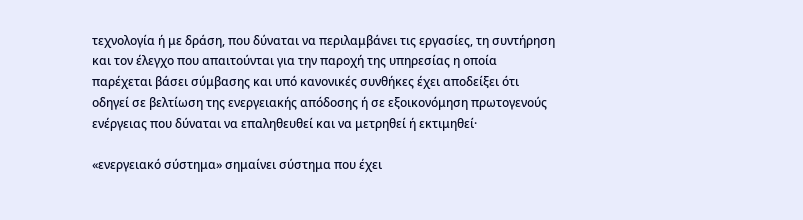τεχνολογία ή με δράση, που δύναται να περιλαμβάνει τις εργασίες, τη συντήρηση και τον έλεγχο που απαιτούνται για την παροχή της υπηρεσίας η οποία παρέχεται βάσει σύμβασης και υπό κανονικές συνθήκες έχει αποδείξει ότι οδηγεί σε βελτίωση της ενεργειακής απόδοσης ή σε εξοικονόμηση πρωτογενούς ενέργειας που δύναται να επαληθευθεί και να μετρηθεί ή εκτιμηθεί·

«ενεργειακό σύστημα» σημαίνει σύστημα που έχει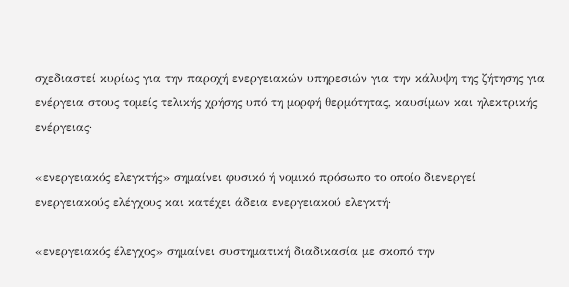σχεδιαστεί κυρίως για την παροχή ενεργειακών υπηρεσιών για την κάλυψη της ζήτησης για ενέργεια στους τομείς τελικής χρήσης υπό τη μορφή θερμότητας, καυσίμων και ηλεκτρικής ενέργειας·

«ενεργειακός ελεγκτής» σημαίνει φυσικό ή νομικό πρόσωπο το οποίο διενεργεί ενεργειακούς ελέγχους και κατέχει άδεια ενεργειακού ελεγκτή·

«ενεργειακός έλεγχος» σημαίνει συστηματική διαδικασία με σκοπό την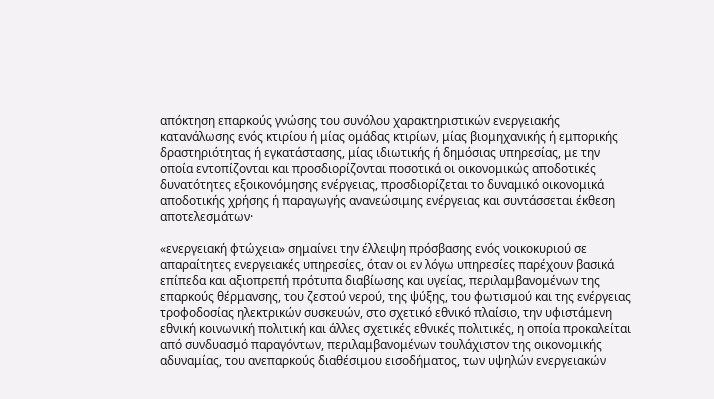απόκτηση επαρκούς γνώσης του συνόλου χαρακτηριστικών ενεργειακής κατανάλωσης ενός κτιρίου ή μίας ομάδας κτιρίων, μίας βιομηχανικής ή εμπορικής δραστηριότητας ή εγκατάστασης, μίας ιδιωτικής ή δημόσιας υπηρεσίας, με την οποία εντοπίζονται και προσδιορίζονται ποσοτικά οι οικονομικώς αποδοτικές δυνατότητες εξοικονόμησης ενέργειας, προσδιορίζεται το δυναμικό οικονομικά αποδοτικής χρήσης ή παραγωγής ανανεώσιμης ενέργειας και συντάσσεται έκθεση αποτελεσμάτων·

«ενεργειακή φτώχεια» σημαίνει την έλλειψη πρόσβασης ενός νοικοκυριού σε απαραίτητες ενεργειακές υπηρεσίες, όταν οι εν λόγω υπηρεσίες παρέχουν βασικά επίπεδα και αξιοπρεπή πρότυπα διαβίωσης και υγείας, περιλαμβανομένων της επαρκούς θέρμανσης, του ζεστού νερού, της ψύξης, του φωτισμού και της ενέργειας τροφοδοσίας ηλεκτρικών συσκευών, στο σχετικό εθνικό πλαίσιο, την υφιστάμενη εθνική κοινωνική πολιτική και άλλες σχετικές εθνικές πολιτικές, η οποία προκαλείται από συνδυασμό παραγόντων, περιλαμβανομένων τουλάχιστον της οικονομικής αδυναμίας, του ανεπαρκούς διαθέσιμου εισοδήματος, των υψηλών ενεργειακών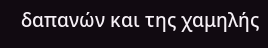δαπανών και της χαμηλής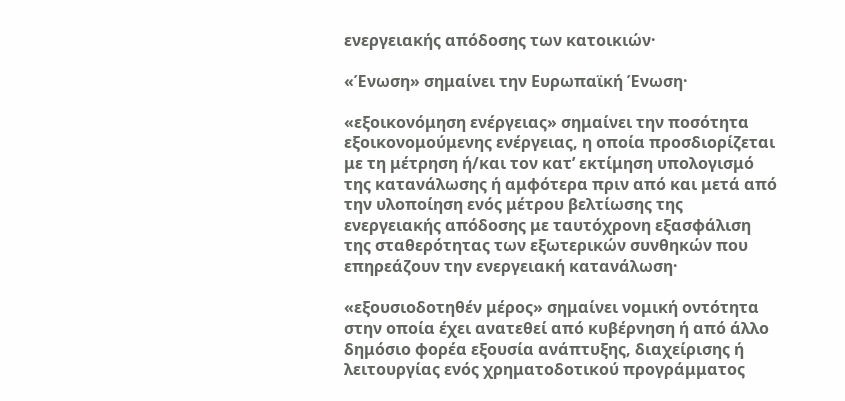ενεργειακής απόδοσης των κατοικιών·

«Ένωση» σημαίνει την Ευρωπαϊκή Ένωση·

«εξοικονόμηση ενέργειας» σημαίνει την ποσότητα εξοικονομούμενης ενέργειας, η οποία προσδιορίζεται με τη μέτρηση ή/και τον κατ’ εκτίμηση υπολογισμό της κατανάλωσης ή αμφότερα πριν από και μετά από την υλοποίηση ενός μέτρου βελτίωσης της ενεργειακής απόδοσης με ταυτόχρονη εξασφάλιση της σταθερότητας των εξωτερικών συνθηκών που επηρεάζουν την ενεργειακή κατανάλωση·

«εξουσιοδοτηθέν μέρος» σημαίνει νομική οντότητα στην οποία έχει ανατεθεί από κυβέρνηση ή από άλλο δημόσιο φορέα εξουσία ανάπτυξης, διαχείρισης ή λειτουργίας ενός χρηματοδοτικού προγράμματος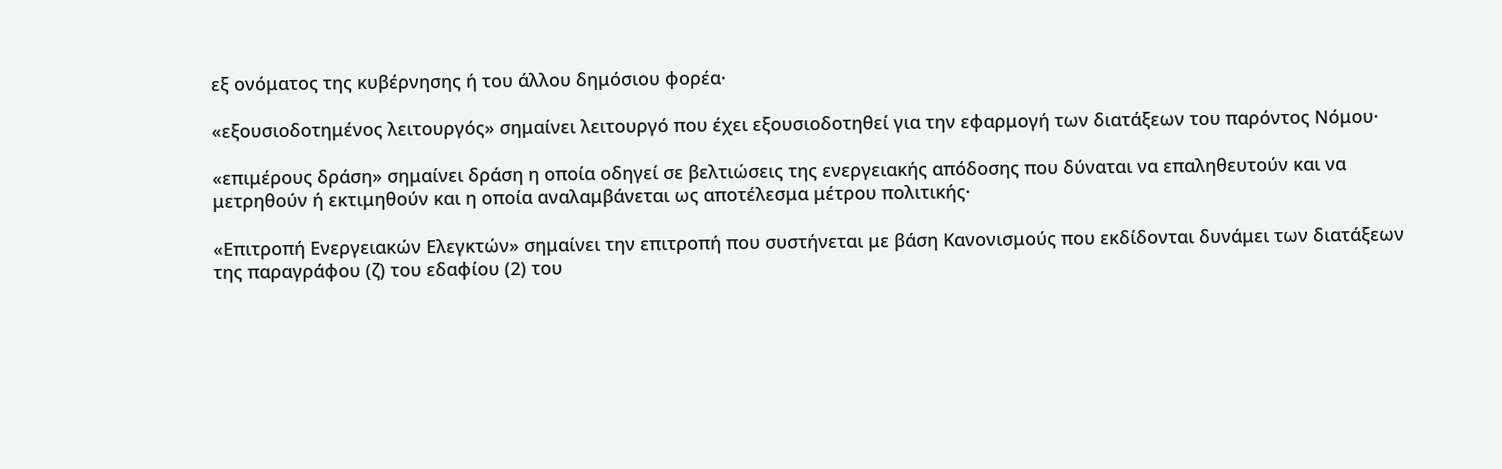εξ ονόματος της κυβέρνησης ή του άλλου δημόσιου φορέα·

«εξουσιοδοτημένος λειτουργός» σημαίνει λειτουργό που έχει εξουσιοδοτηθεί για την εφαρμογή των διατάξεων του παρόντος Νόμου·

«επιμέρους δράση» σημαίνει δράση η οποία οδηγεί σε βελτιώσεις της ενεργειακής απόδοσης που δύναται να επαληθευτούν και να μετρηθούν ή εκτιμηθούν και η οποία αναλαμβάνεται ως αποτέλεσμα μέτρου πολιτικής·

«Επιτροπή Ενεργειακών Ελεγκτών» σημαίνει την επιτροπή που συστήνεται με βάση Κανονισμούς που εκδίδονται δυνάμει των διατάξεων της παραγράφου (ζ) του εδαφίου (2) του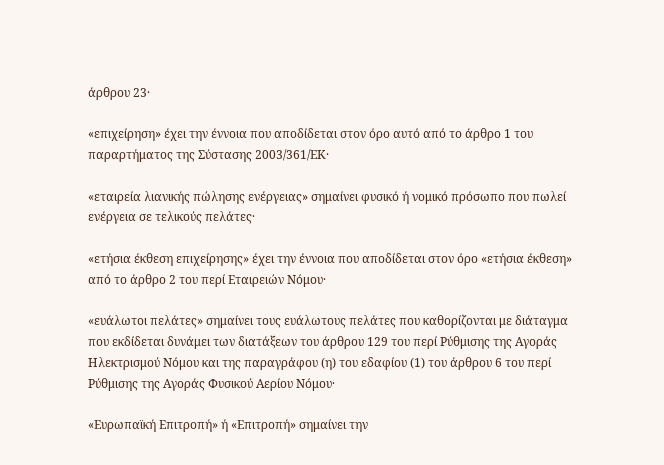άρθρου 23·

«επιχείρηση» έχει την έννοια που αποδίδεται στον όρο αυτό από το άρθρο 1 του παραρτήματος της Σύστασης 2003/361/ΕΚ·

«εταιρεία λιανικής πώλησης ενέργειας» σημαίνει φυσικό ή νομικό πρόσωπο που πωλεί ενέργεια σε τελικούς πελάτες·

«ετήσια έκθεση επιχείρησης» έχει την έννοια που αποδίδεται στον όρο «ετήσια έκθεση» από το άρθρο 2 του περί Εταιρειών Νόμου·

«ευάλωτοι πελάτες» σημαίνει τους ευάλωτους πελάτες που καθορίζονται με διάταγμα που εκδίδεται δυνάμει των διατάξεων του άρθρου 129 του περί Ρύθμισης της Αγοράς Ηλεκτρισμού Νόμου και της παραγράφου (η) του εδαφίου (1) του άρθρου 6 του περί Ρύθμισης της Αγοράς Φυσικού Αερίου Νόμου·

«Ευρωπαϊκή Επιτροπή» ή «Επιτροπή» σημαίνει την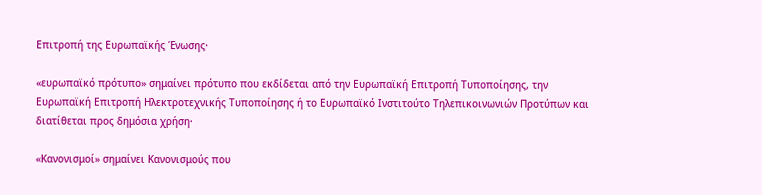Επιτροπή της Ευρωπαϊκής Ένωσης·

«ευρωπαϊκό πρότυπο» σημαίνει πρότυπο που εκδίδεται από την Ευρωπαϊκή Επιτροπή Τυποποίησης, την Ευρωπαϊκή Επιτροπή Ηλεκτροτεχνικής Τυποποίησης ή το Ευρωπαϊκό Ινστιτούτο Τηλεπικοινωνιών Προτύπων και διατίθεται προς δημόσια χρήση·

«Κανονισμοί» σημαίνει Κανονισμούς που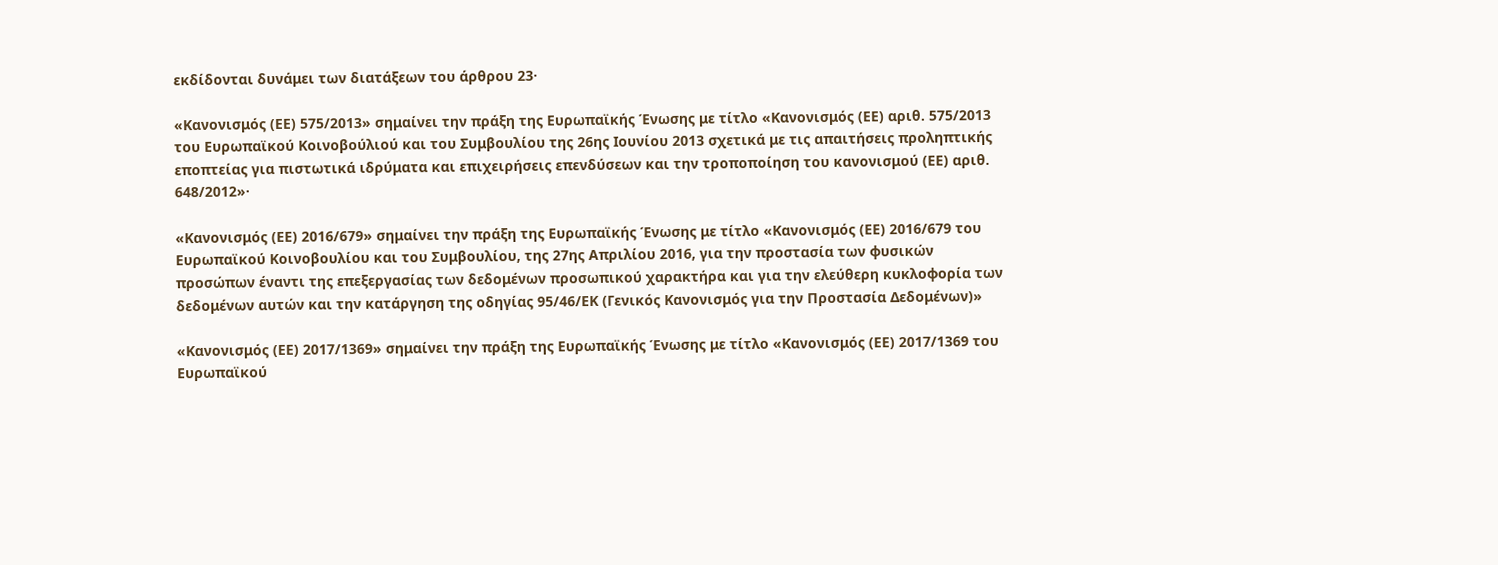εκδίδονται δυνάμει των διατάξεων του άρθρου 23·

«Κανονισμός (ΕΕ) 575/2013» σημαίνει την πράξη της Ευρωπαϊκής Ένωσης με τίτλο «Κανονισμός (ΕΕ) αριθ. 575/2013 του Ευρωπαϊκού Κοινοβούλιού και του Συμβουλίου της 26ης Ιουνίου 2013 σχετικά με τις απαιτήσεις προληπτικής εποπτείας για πιστωτικά ιδρύματα και επιχειρήσεις επενδύσεων και την τροποποίηση του κανονισμού (ΕΕ) αριθ. 648/2012»·

«Κανονισμός (ΕΕ) 2016/679» σημαίνει την πράξη της Ευρωπαϊκής Ένωσης με τίτλο «Κανονισμός (ΕΕ) 2016/679 του Ευρωπαϊκού Κοινοβουλίου και του Συμβουλίου, της 27ης Απριλίου 2016, για την προστασία των φυσικών προσώπων έναντι της επεξεργασίας των δεδομένων προσωπικού χαρακτήρα και για την ελεύθερη κυκλοφορία των δεδομένων αυτών και την κατάργηση της οδηγίας 95/46/ΕΚ (Γενικός Κανονισμός για την Προστασία Δεδομένων)»

«Κανονισμός (ΕΕ) 2017/1369» σημαίνει την πράξη της Ευρωπαϊκής Ένωσης με τίτλο «Κανονισμός (ΕΕ) 2017/1369 του Ευρωπαϊκού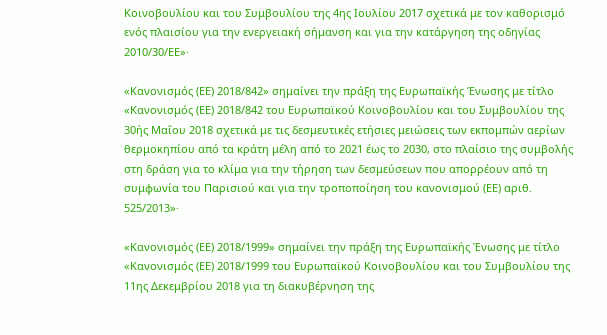Κοινοβουλίου και του Συμβουλίου της 4ης Ιουλίου 2017 σχετικά με τον καθορισμό ενός πλαισίου για την ενεργειακή σήμανση και για την κατάργηση της οδηγίας 2010/30/ΕΕ»·

«Κανονισμός (ΕΕ) 2018/842» σημαίνει την πράξη της Ευρωπαϊκής Ένωσης με τίτλο «Κανονισμός (ΕΕ) 2018/842 του Ευρωπαϊκού Κοινοβουλίου και του Συμβουλίου της 30ής Μαΐου 2018 σχετικά με τις δεσμευτικές ετήσιες μειώσεις των εκπομπών αερίων θερμοκηπίου από τα κράτη μέλη από το 2021 έως το 2030, στο πλαίσιο της συμβολής στη δράση για το κλίμα για την τήρηση των δεσμεύσεων που απορρέουν από τη συμφωνία του Παρισιού και για την τροποποίηση του κανονισμού (ΕΕ) αριθ. 525/2013»·

«Κανονισμός (ΕΕ) 2018/1999» σημαίνει την πράξη της Ευρωπαϊκής Ένωσης με τίτλο «Κανονισμός (ΕΕ) 2018/1999 του Ευρωπαϊκού Κοινοβουλίου και του Συμβουλίου της 11ης Δεκεμβρίου 2018 για τη διακυβέρνηση της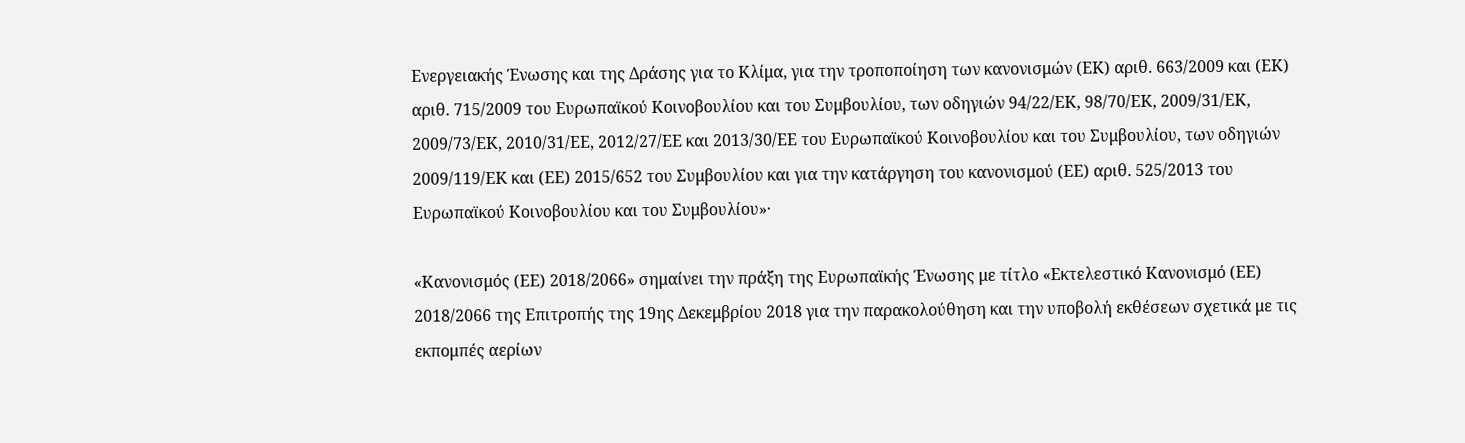Ενεργειακής Ένωσης και της Δράσης για το Κλίμα, για την τροποποίηση των κανονισμών (ΕΚ) αριθ. 663/2009 και (ΕΚ) αριθ. 715/2009 του Ευρωπαϊκού Κοινοβουλίου και του Συμβουλίου, των οδηγιών 94/22/ΕΚ, 98/70/ΕΚ, 2009/31/ΕΚ, 2009/73/ΕΚ, 2010/31/ΕΕ, 2012/27/ΕΕ και 2013/30/ΕΕ του Ευρωπαϊκού Κοινοβουλίου και του Συμβουλίου, των οδηγιών 2009/119/ΕΚ και (ΕΕ) 2015/652 του Συμβουλίου και για την κατάργηση του κανονισμού (ΕΕ) αριθ. 525/2013 του Ευρωπαϊκού Κοινοβουλίου και του Συμβουλίου»·

«Κανονισμός (ΕΕ) 2018/2066» σημαίνει την πράξη της Ευρωπαϊκής Ένωσης με τίτλο «Εκτελεστικό Κανονισμό (ΕΕ) 2018/2066 της Επιτροπής της 19ης Δεκεμβρίου 2018 για την παρακολούθηση και την υποβολή εκθέσεων σχετικά με τις εκπομπές αερίων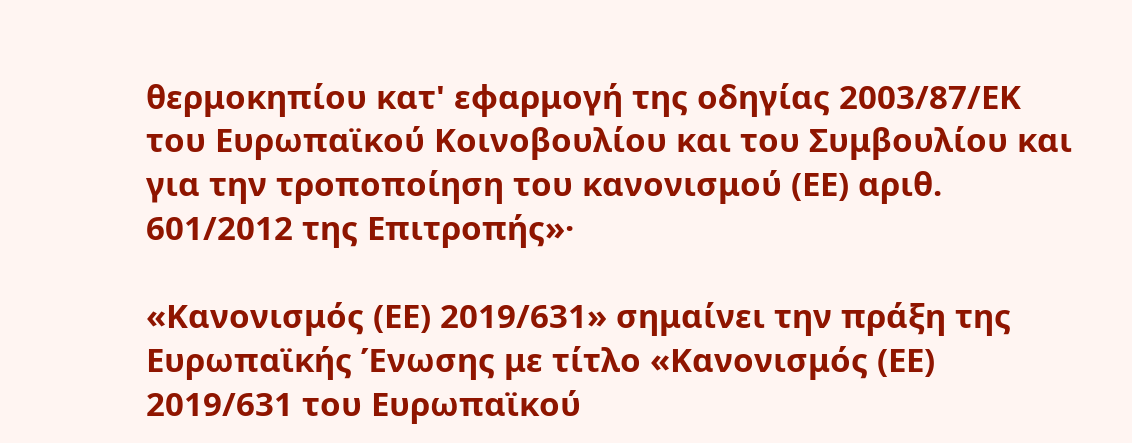θερμοκηπίου κατ' εφαρμογή της οδηγίας 2003/87/ΕΚ του Ευρωπαϊκού Κοινοβουλίου και του Συμβουλίου και για την τροποποίηση του κανονισμού (ΕΕ) αριθ. 601/2012 της Επιτροπής»·

«Κανονισμός (ΕΕ) 2019/631» σημαίνει την πράξη της Ευρωπαϊκής Ένωσης με τίτλο «Κανονισμός (ΕΕ) 2019/631 του Ευρωπαϊκού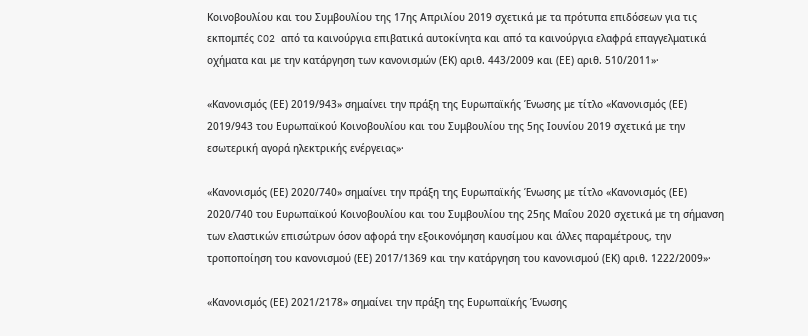Κοινοβουλίου και του Συμβουλίου της 17ης Απριλίου 2019 σχετικά με τα πρότυπα επιδόσεων για τις εκπομπές CO2 από τα καινούργια επιβατικά αυτοκίνητα και από τα καινούργια ελαφρά επαγγελματικά οχήματα και με την κατάργηση των κανονισμών (ΕΚ) αριθ. 443/2009 και (ΕΕ) αριθ. 510/2011»·

«Κανονισμός (ΕΕ) 2019/943» σημαίνει την πράξη της Ευρωπαϊκής Ένωσης με τίτλο «Κανονισμός (ΕΕ) 2019/943 του Ευρωπαϊκού Κοινοβουλίου και του Συμβουλίου της 5ης Ιουνίου 2019 σχετικά με την εσωτερική αγορά ηλεκτρικής ενέργειας»·

«Κανονισμός (ΕΕ) 2020/740» σημαίνει την πράξη της Ευρωπαϊκής Ένωσης με τίτλο «Κανονισμός (ΕΕ) 2020/740 του Ευρωπαϊκού Κοινοβουλίου και του Συμβουλίου της 25ης Μαΐου 2020 σχετικά με τη σήμανση των ελαστικών επισώτρων όσον αφορά την εξοικονόμηση καυσίμου και άλλες παραμέτρους, την τροποποίηση του κανονισμού (ΕΕ) 2017/1369 και την κατάργηση του κανονισμού (ΕΚ) αριθ. 1222/2009»·

«Κανονισμός (ΕΕ) 2021/2178» σημαίνει την πράξη της Ευρωπαϊκής Ένωσης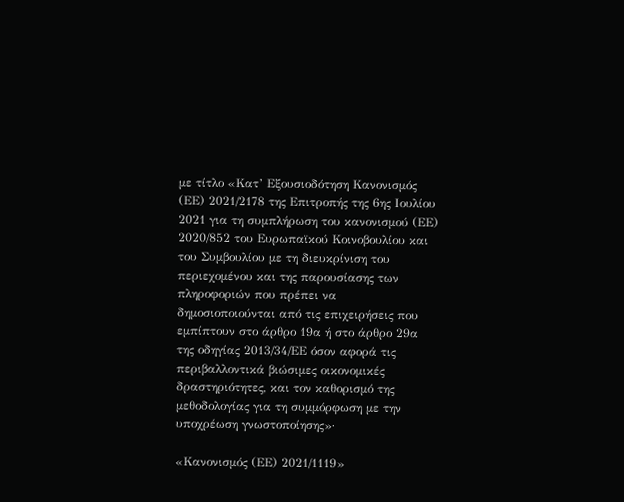με τίτλο «Κατ’ Εξουσιοδότηση Κανονισμός (ΕΕ) 2021/2178 της Επιτροπής της 6ης Ιουλίου 2021 για τη συμπλήρωση του κανονισμού (ΕΕ) 2020/852 του Ευρωπαϊκού Κοινοβουλίου και του Συμβουλίου με τη διευκρίνιση του περιεχομένου και της παρουσίασης των πληροφοριών που πρέπει να δημοσιοποιούνται από τις επιχειρήσεις που εμπίπτουν στο άρθρο 19α ή στο άρθρο 29α της οδηγίας 2013/34/ΕΕ όσον αφορά τις περιβαλλοντικά βιώσιμες οικονομικές δραστηριότητες, και τον καθορισμό της μεθοδολογίας για τη συμμόρφωση με την υποχρέωση γνωστοποίησης»·

«Κανονισμός (ΕΕ) 2021/1119»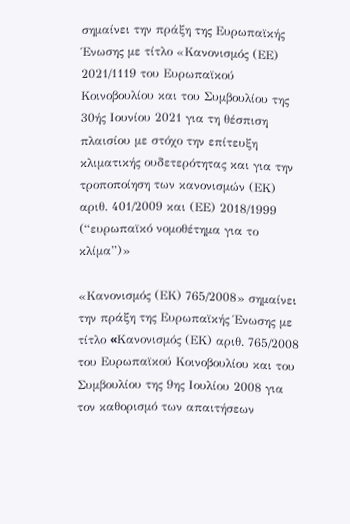σημαίνει την πράξη της Ευρωπαϊκής Ένωσης με τίτλο «Κανονισμός (ΕΕ) 2021/1119 του Ευρωπαϊκού Κοινοβουλίου και του Συμβουλίου της 30ής Ιουνίου 2021 για τη θέσπιση πλαισίου με στόχο την επίτευξη κλιματικής ουδετερότητας και για την τροποποίηση των κανονισμών (ΕΚ) αριθ. 401/2009 και (ΕΕ) 2018/1999 (“ευρωπαϊκό νομοθέτημα για το κλίμα”)»

«Κανονισμός (ΕΚ) 765/2008» σημαίνει την πράξη της Ευρωπαϊκής Ένωσης με τίτλο «Kανονισμός (ΕΚ) αριθ. 765/2008 του Ευρωπαϊκού Κοινοβουλίου και του Συμβουλίου της 9ης Ιουλίου 2008 για τον καθορισμό των απαιτήσεων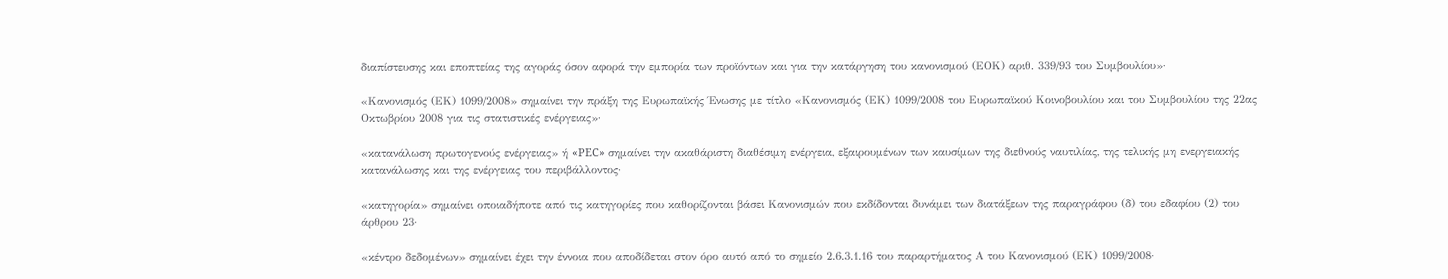διαπίστευσης και εποπτείας της αγοράς όσον αφορά την εμπορία των προϊόντων και για την κατάργηση του κανονισμού (ΕΟΚ) αριθ. 339/93 του Συμβουλίου»·

«Κανονισμός (ΕΚ) 1099/2008» σημαίνει την πράξη της Ευρωπαϊκής Ένωσης με τίτλο «Κανονισμός (ΕΚ) 1099/2008 του Ευρωπαϊκού Κοινοβουλίου και του Συμβουλίου της 22ας Οκτωβρίου 2008 για τις στατιστικές ενέργειας»·

«κατανάλωση πρωτογενούς ενέργειας» ή «PEC» σημαίνει την ακαθάριστη διαθέσιμη ενέργεια, εξαιρουμένων των καυσίμων της διεθνούς ναυτιλίας, της τελικής μη ενεργειακής κατανάλωσης και της ενέργειας του περιβάλλοντος·

«κατηγορία» σημαίνει οποιαδήποτε από τις κατηγορίες που καθορίζονται βάσει Κανονισμών που εκδίδονται δυνάμει των διατάξεων της παραγράφου (δ) του εδαφίου (2) του άρθρου 23·

«κέντρο δεδομένων» σημαίνει έχει την έννοια που αποδίδεται στον όρο αυτό από το σημείο 2.6.3.1.16 του παραρτήματος Α του Κανονισμού (ΕΚ) 1099/2008·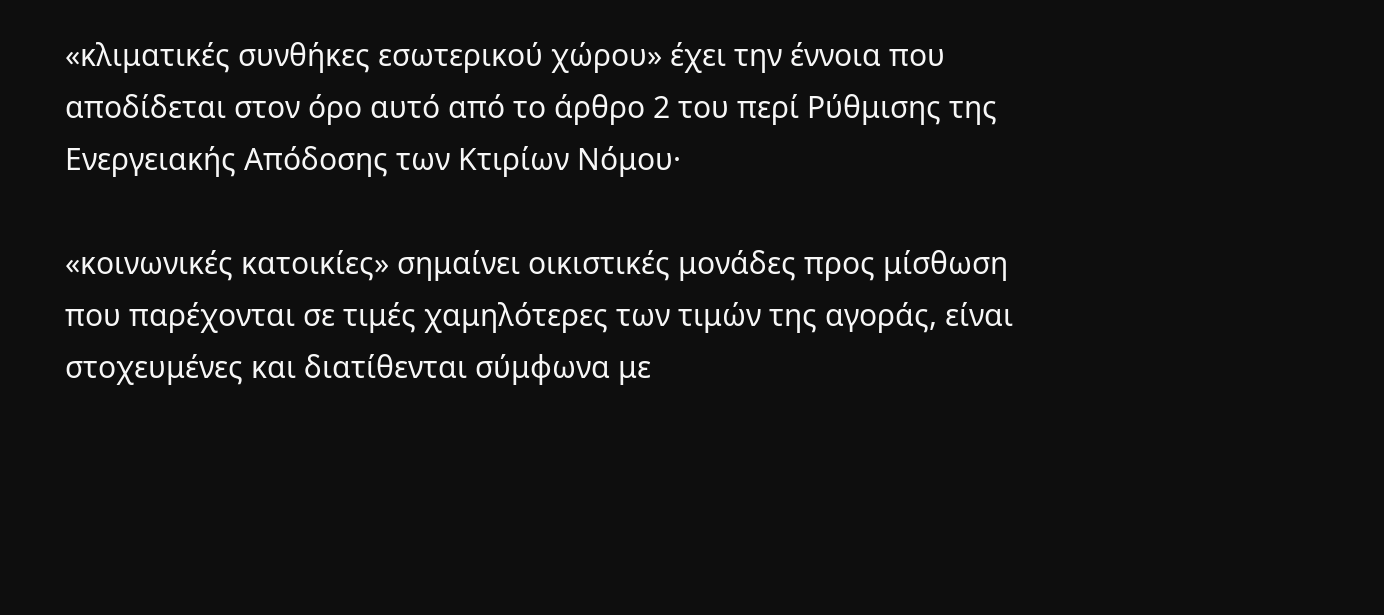«κλιματικές συνθήκες εσωτερικού χώρου» έχει την έννοια που αποδίδεται στον όρο αυτό από το άρθρο 2 του περί Ρύθμισης της Ενεργειακής Απόδοσης των Κτιρίων Νόμου·

«κοινωνικές κατοικίες» σημαίνει οικιστικές μονάδες προς μίσθωση που παρέχονται σε τιμές χαμηλότερες των τιμών της αγοράς, είναι στοχευμένες και διατίθενται σύμφωνα με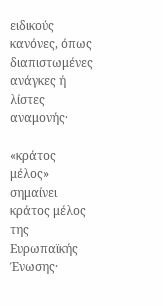ειδικούς κανόνες, όπως διαπιστωμένες ανάγκες ή λίστες αναμονής·

«κράτος μέλος» σημαίνει κράτος μέλος της Ευρωπαϊκής Ένωσης·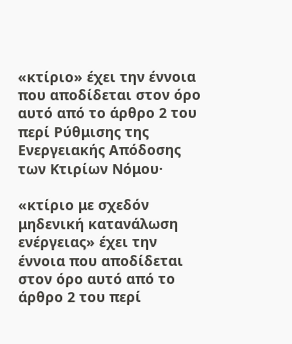«κτίριο» έχει την έννοια που αποδίδεται στον όρο αυτό από το άρθρο 2 του περί Ρύθμισης της Ενεργειακής Απόδοσης των Κτιρίων Νόμου·

«κτίριο με σχεδόν μηδενική κατανάλωση ενέργειας» έχει την έννοια που αποδίδεται στον όρο αυτό από το άρθρο 2 του περί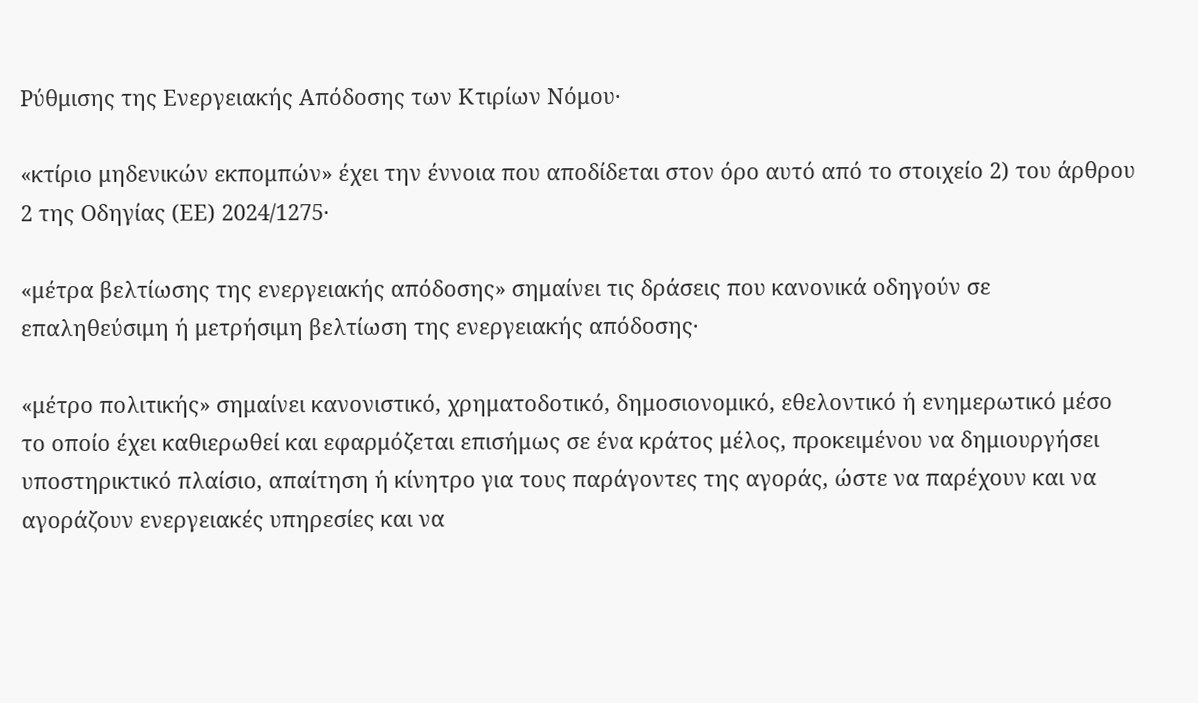Ρύθμισης της Ενεργειακής Απόδοσης των Κτιρίων Νόμου·

«κτίριο μηδενικών εκπομπών» έχει την έννοια που αποδίδεται στον όρο αυτό από το στοιχείο 2) του άρθρου 2 της Οδηγίας (ΕΕ) 2024/1275·

«μέτρα βελτίωσης της ενεργειακής απόδοσης» σημαίνει τις δράσεις που κανονικά οδηγούν σε επαληθεύσιμη ή μετρήσιμη βελτίωση της ενεργειακής απόδοσης·

«μέτρο πολιτικής» σημαίνει κανονιστικό, χρηματοδοτικό, δημοσιονομικό, εθελοντικό ή ενημερωτικό μέσο το οποίο έχει καθιερωθεί και εφαρμόζεται επισήμως σε ένα κράτος μέλος, προκειμένου να δημιουργήσει υποστηρικτικό πλαίσιο, απαίτηση ή κίνητρο για τους παράγοντες της αγοράς, ώστε να παρέχουν και να αγοράζουν ενεργειακές υπηρεσίες και να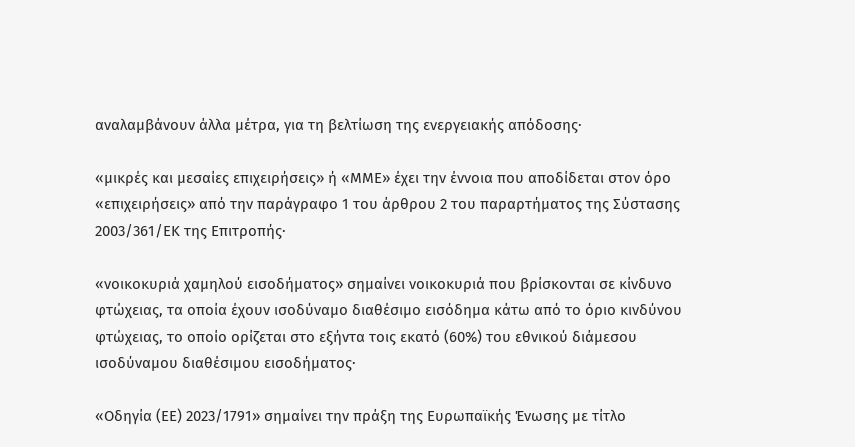αναλαμβάνουν άλλα μέτρα, για τη βελτίωση της ενεργειακής απόδοσης·

«μικρές και μεσαίες επιχειρήσεις» ή «ΜΜΕ» έχει την έννοια που αποδίδεται στον όρο «επιχειρήσεις» από την παράγραφο 1 του άρθρου 2 του παραρτήματος της Σύστασης 2003/361/ΕΚ της Επιτροπής·

«νοικοκυριά χαμηλού εισοδήματος» σημαίνει νοικοκυριά που βρίσκονται σε κίνδυνο φτώχειας, τα οποία έχουν ισοδύναμο διαθέσιμο εισόδημα κάτω από το όριο κινδύνου φτώχειας, το οποίο ορίζεται στο εξήντα τοις εκατό (60%) του εθνικού διάμεσου ισοδύναμου διαθέσιμου εισοδήματος·

«Οδηγία (ΕΕ) 2023/1791» σημαίνει την πράξη της Ευρωπαϊκής Ένωσης με τίτλο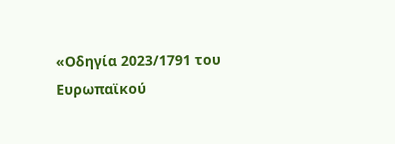«Οδηγία 2023/1791 του Ευρωπαϊκού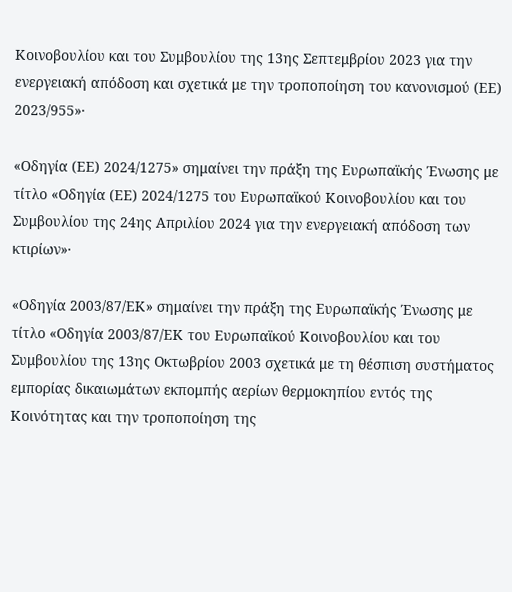Κοινοβουλίου και του Συμβουλίου της 13ης Σεπτεμβρίου 2023 για την ενεργειακή απόδοση και σχετικά με την τροποποίηση του κανονισμού (ΕΕ) 2023/955»·

«Οδηγία (ΕΕ) 2024/1275» σημαίνει την πράξη της Ευρωπαϊκής Ένωσης με τίτλο «Οδηγία (ΕΕ) 2024/1275 του Ευρωπαϊκού Κοινοβουλίου και του Συμβουλίου της 24ης Απριλίου 2024 για την ενεργειακή απόδοση των κτιρίων»·

«Οδηγία 2003/87/ΕΚ» σημαίνει την πράξη της Ευρωπαϊκής Ένωσης με τίτλο «Οδηγία 2003/87/ΕΚ του Ευρωπαϊκού Κοινοβουλίου και του Συμβουλίου της 13ης Οκτωβρίου 2003 σχετικά με τη θέσπιση συστήματος εμπορίας δικαιωμάτων εκπομπής αερίων θερμοκηπίου εντός της Κοινότητας και την τροποποίηση της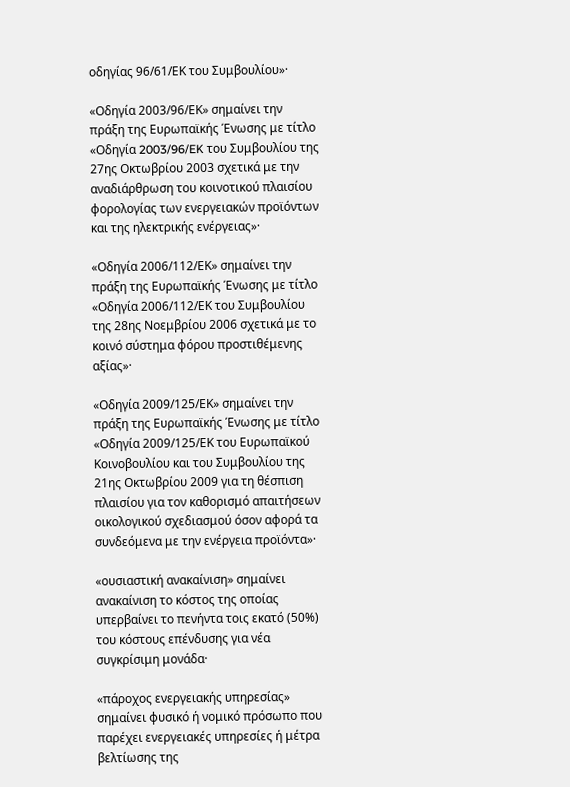οδηγίας 96/61/ΕΚ του Συμβουλίου»·

«Οδηγία 2003/96/ΕΚ» σημαίνει την πράξη της Ευρωπαϊκής Ένωσης με τίτλο «Οδηγία 2003/96/EK του Συμβουλίου της 27ης Οκτωβρίου 2003 σχετικά με την αναδιάρθρωση του κοινοτικού πλαισίου φορολογίας των ενεργειακών προϊόντων και της ηλεκτρικής ενέργειας»·

«Οδηγία 2006/112/ΕΚ» σημαίνει την πράξη της Ευρωπαϊκής Ένωσης με τίτλο «Οδηγία 2006/112/ΕΚ του Συμβουλίου της 28ης Νοεμβρίου 2006 σχετικά με το κοινό σύστημα φόρου προστιθέμενης αξίας»·

«Οδηγία 2009/125/ΕΚ» σημαίνει την πράξη της Ευρωπαϊκής Ένωσης με τίτλο «Οδηγία 2009/125/ΕΚ του Ευρωπαϊκού Κοινοβουλίου και του Συμβουλίου της 21ης Οκτωβρίου 2009 για τη θέσπιση πλαισίου για τον καθορισμό απαιτήσεων οικολογικού σχεδιασμού όσον αφορά τα συνδεόμενα με την ενέργεια προϊόντα»·

«ουσιαστική ανακαίνιση» σημαίνει ανακαίνιση το κόστος της οποίας υπερβαίνει το πενήντα τοις εκατό (50%) του κόστους επένδυσης για νέα συγκρίσιμη μονάδα·

«πάροχος ενεργειακής υπηρεσίας» σημαίνει φυσικό ή νομικό πρόσωπο που παρέχει ενεργειακές υπηρεσίες ή μέτρα βελτίωσης της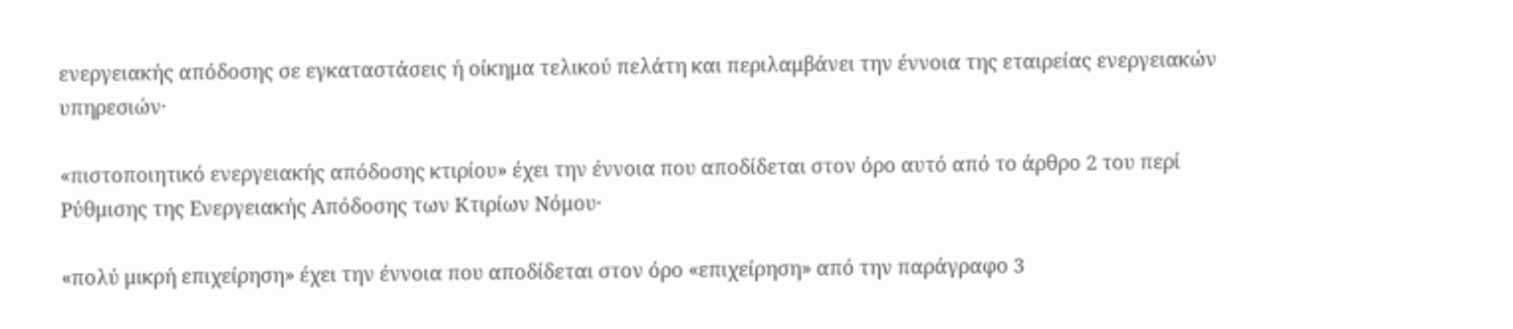ενεργειακής απόδοσης σε εγκαταστάσεις ή οίκημα τελικού πελάτη και περιλαμβάνει την έννοια της εταιρείας ενεργειακών υπηρεσιών·

«πιστοποιητικό ενεργειακής απόδοσης κτιρίου» έχει την έννοια που αποδίδεται στον όρο αυτό από το άρθρο 2 του περί Ρύθμισης της Ενεργειακής Απόδοσης των Κτιρίων Νόμου·

«πολύ μικρή επιχείρηση» έχει την έννοια που αποδίδεται στον όρο «επιχείρηση» από την παράγραφο 3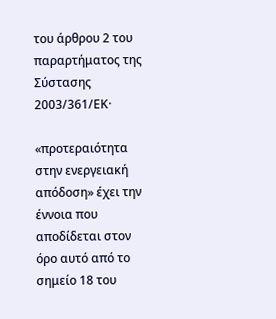του άρθρου 2 του παραρτήματος της Σύστασης 2003/361/ΕΚ·

«προτεραιότητα στην ενεργειακή απόδοση» έχει την έννοια που αποδίδεται στον όρο αυτό από το σημείο 18 του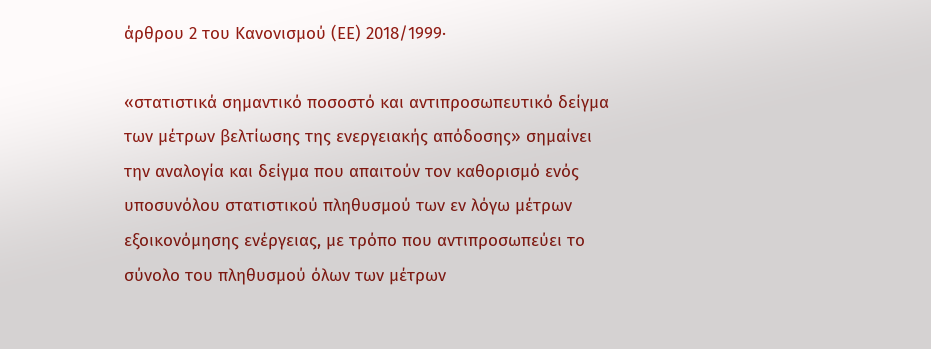άρθρου 2 του Κανονισμού (ΕΕ) 2018/1999·

«στατιστικά σημαντικό ποσοστό και αντιπροσωπευτικό δείγμα των μέτρων βελτίωσης της ενεργειακής απόδοσης» σημαίνει την αναλογία και δείγμα που απαιτούν τον καθορισμό ενός υποσυνόλου στατιστικού πληθυσμού των εν λόγω μέτρων εξοικονόμησης ενέργειας, με τρόπο που αντιπροσωπεύει το σύνολο του πληθυσμού όλων των μέτρων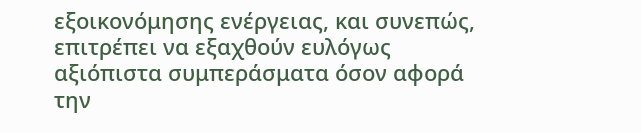εξοικονόμησης ενέργειας, και συνεπώς, επιτρέπει να εξαχθούν ευλόγως αξιόπιστα συμπεράσματα όσον αφορά την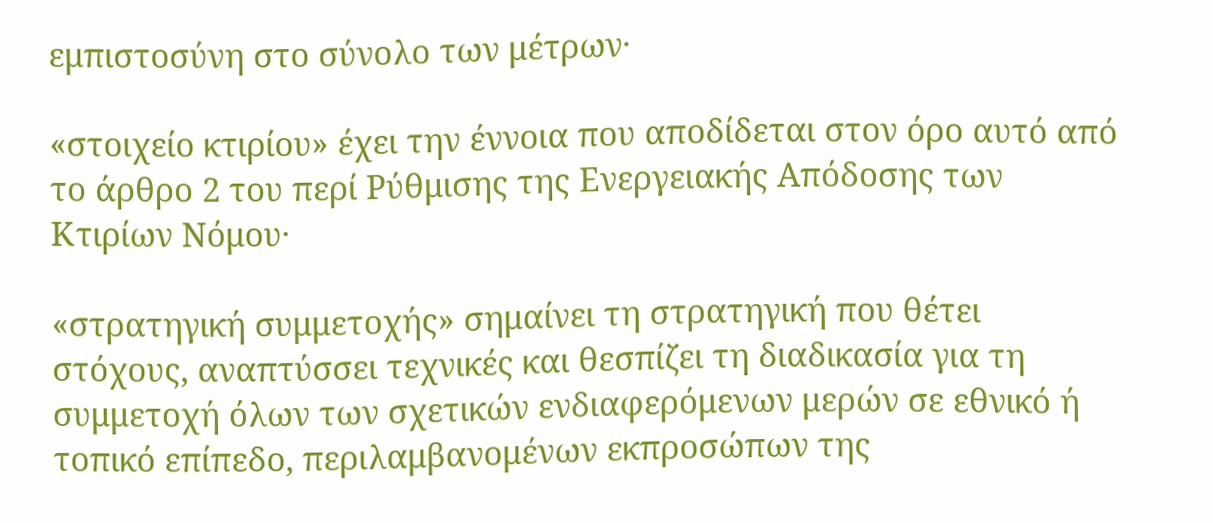εμπιστοσύνη στο σύνολο των μέτρων·

«στοιχείο κτιρίου» έχει την έννοια που αποδίδεται στον όρο αυτό από το άρθρο 2 του περί Ρύθμισης της Ενεργειακής Απόδοσης των Κτιρίων Νόμου·

«στρατηγική συμμετοχής» σημαίνει τη στρατηγική που θέτει στόχους, αναπτύσσει τεχνικές και θεσπίζει τη διαδικασία για τη συμμετοχή όλων των σχετικών ενδιαφερόμενων μερών σε εθνικό ή τοπικό επίπεδο, περιλαμβανομένων εκπροσώπων της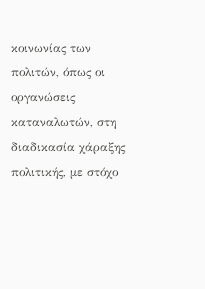κοινωνίας των πολιτών, όπως οι οργανώσεις καταναλωτών, στη διαδικασία χάραξης πολιτικής, με στόχο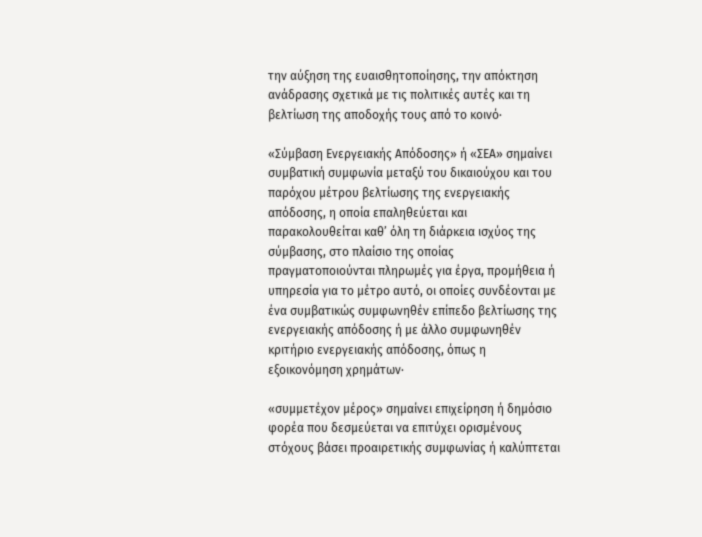την αύξηση της ευαισθητοποίησης, την απόκτηση ανάδρασης σχετικά με τις πολιτικές αυτές και τη βελτίωση της αποδοχής τους από το κοινό·

«Σύμβαση Ενεργειακής Απόδοσης» ή «ΣΕΑ» σημαίνει συμβατική συμφωνία μεταξύ του δικαιούχου και του παρόχου μέτρου βελτίωσης της ενεργειακής απόδοσης, η οποία επαληθεύεται και παρακολουθείται καθ’ όλη τη διάρκεια ισχύος της σύμβασης, στο πλαίσιο της οποίας πραγματοποιούνται πληρωμές για έργα, προμήθεια ή υπηρεσία για το μέτρο αυτό, οι οποίες συνδέονται με ένα συμβατικώς συμφωνηθέν επίπεδο βελτίωσης της ενεργειακής απόδοσης ή με άλλο συμφωνηθέν κριτήριο ενεργειακής απόδοσης, όπως η εξοικονόμηση χρημάτων·

«συμμετέχον μέρος» σημαίνει επιχείρηση ή δημόσιο φορέα που δεσμεύεται να επιτύχει ορισμένους στόχους βάσει προαιρετικής συμφωνίας ή καλύπτεται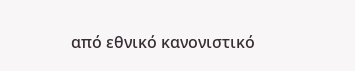από εθνικό κανονιστικό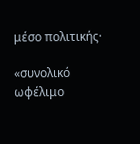μέσο πολιτικής·

«συνολικό ωφέλιμο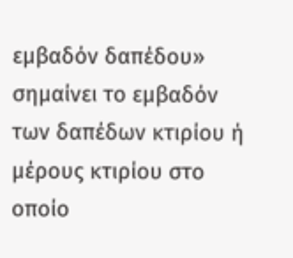εμβαδόν δαπέδου» σημαίνει το εμβαδόν των δαπέδων κτιρίου ή μέρους κτιρίου στο οποίο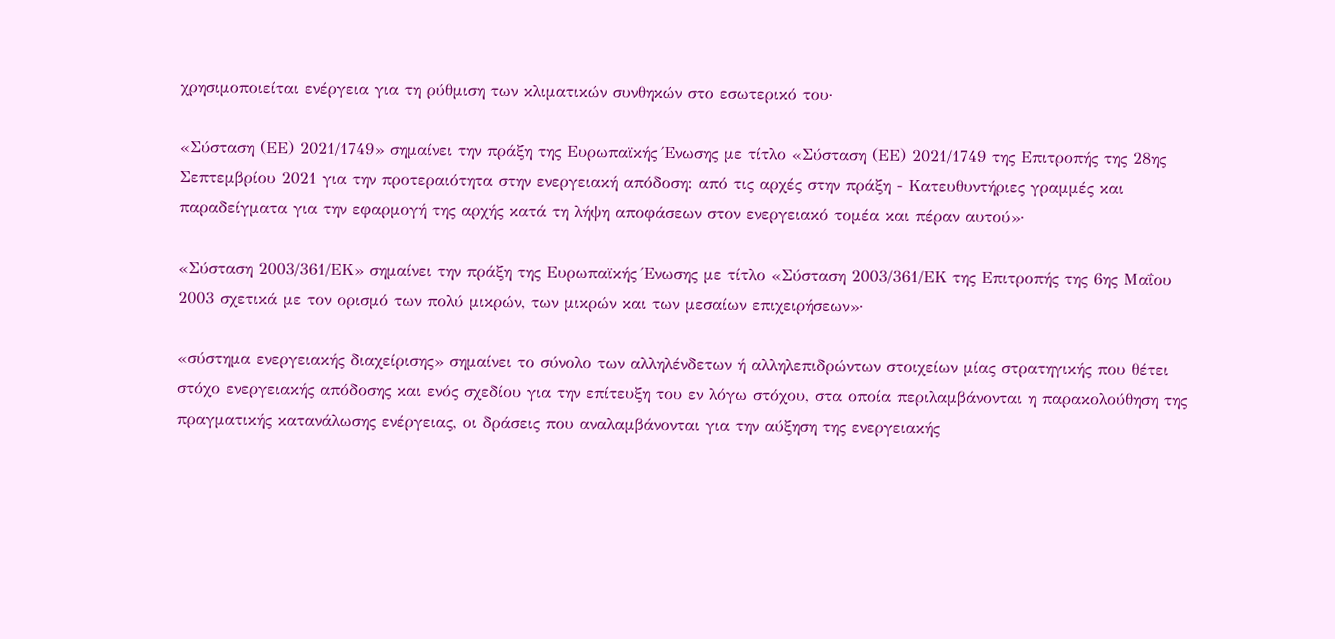χρησιμοποιείται ενέργεια για τη ρύθμιση των κλιματικών συνθηκών στο εσωτερικό του·

«Σύσταση (ΕΕ) 2021/1749» σημαίνει την πράξη της Ευρωπαϊκής Ένωσης με τίτλο «Σύσταση (ΕΕ) 2021/1749 της Επιτροπής της 28ης Σεπτεμβρίου 2021 για την προτεραιότητα στην ενεργειακή απόδοση: από τις αρχές στην πράξη - Κατευθυντήριες γραμμές και παραδείγματα για την εφαρμογή της αρχής κατά τη λήψη αποφάσεων στον ενεργειακό τομέα και πέραν αυτού»·

«Σύσταση 2003/361/ΕΚ» σημαίνει την πράξη της Ευρωπαϊκής Ένωσης με τίτλο «Σύσταση 2003/361/ΕΚ της Επιτροπής της 6ης Μαΐου 2003 σχετικά με τον ορισμό των πολύ μικρών, των μικρών και των μεσαίων επιχειρήσεων»·

«σύστημα ενεργειακής διαχείρισης» σημαίνει το σύνολο των αλληλένδετων ή αλληλεπιδρώντων στοιχείων μίας στρατηγικής που θέτει στόχο ενεργειακής απόδοσης και ενός σχεδίου για την επίτευξη του εν λόγω στόχου, στα οποία περιλαμβάνονται η παρακολούθηση της πραγματικής κατανάλωσης ενέργειας, οι δράσεις που αναλαμβάνονται για την αύξηση της ενεργειακής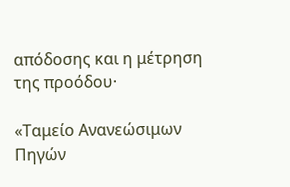απόδοσης και η μέτρηση της προόδου·

«Ταμείο Ανανεώσιμων Πηγών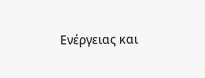Ενέργειας και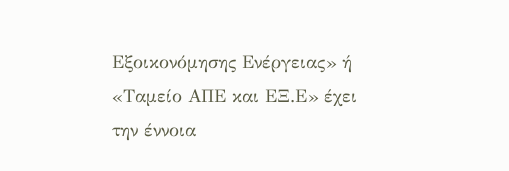Εξοικονόμησης Ενέργειας» ή «Ταμείο ΑΠΕ και ΕΞ.Ε» έχει την έννοια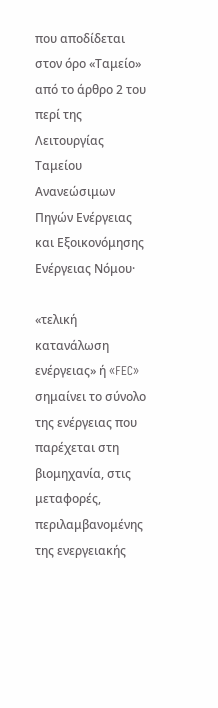που αποδίδεται στον όρο «Ταμείο» από το άρθρο 2 του περί της Λειτουργίας Ταμείου Ανανεώσιμων Πηγών Ενέργειας και Εξοικονόμησης Ενέργειας Νόμου·

«τελική κατανάλωση ενέργειας» ή «FEC» σημαίνει το σύνολο της ενέργειας που παρέχεται στη βιομηχανία, στις μεταφορές, περιλαμβανομένης της ενεργειακής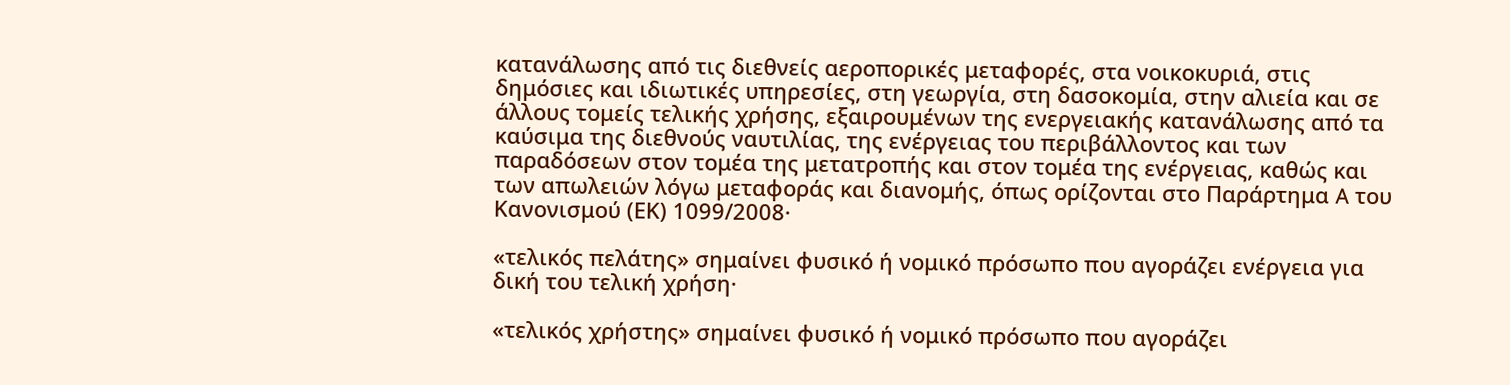κατανάλωσης από τις διεθνείς αεροπορικές μεταφορές, στα νοικοκυριά, στις δημόσιες και ιδιωτικές υπηρεσίες, στη γεωργία, στη δασοκομία, στην αλιεία και σε άλλους τομείς τελικής χρήσης, εξαιρουμένων της ενεργειακής κατανάλωσης από τα καύσιμα της διεθνούς ναυτιλίας, της ενέργειας του περιβάλλοντος και των παραδόσεων στον τομέα της μετατροπής και στον τομέα της ενέργειας, καθώς και των απωλειών λόγω μεταφοράς και διανομής, όπως ορίζονται στο Παράρτημα A του Κανονισμού (ΕΚ) 1099/2008·

«τελικός πελάτης» σημαίνει φυσικό ή νομικό πρόσωπο που αγοράζει ενέργεια για δική του τελική χρήση·

«τελικός χρήστης» σημαίνει φυσικό ή νομικό πρόσωπο που αγοράζει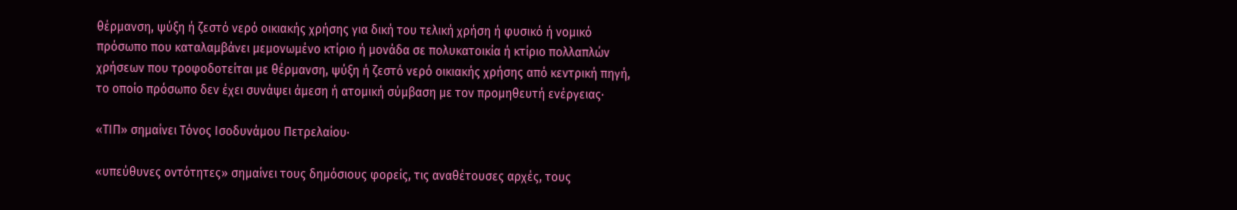θέρμανση, ψύξη ή ζεστό νερό οικιακής χρήσης για δική του τελική χρήση ή φυσικό ή νομικό πρόσωπο που καταλαμβάνει μεμονωμένο κτίριο ή μονάδα σε πολυκατοικία ή κτίριο πολλαπλών χρήσεων που τροφοδοτείται με θέρμανση, ψύξη ή ζεστό νερό οικιακής χρήσης από κεντρική πηγή, το οποίο πρόσωπο δεν έχει συνάψει άμεση ή ατομική σύμβαση με τον προμηθευτή ενέργειας·

«ΤΙΠ» σημαίνει Τόνος Ισοδυνάμου Πετρελαίου·

«υπεύθυνες οντότητες» σημαίνει τους δημόσιους φορείς, τις αναθέτουσες αρχές, τους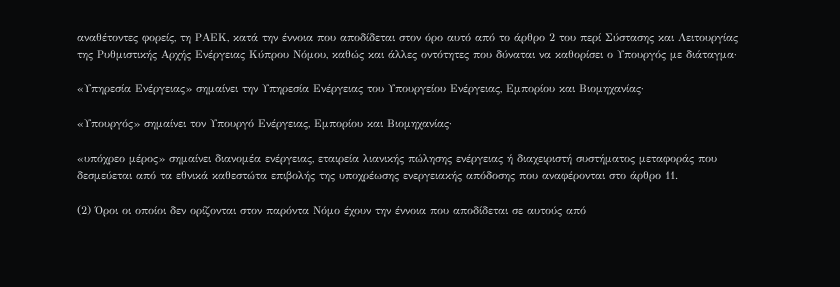αναθέτοντες φορείς, τη ΡΑΕΚ, κατά την έννοια που αποδίδεται στον όρο αυτό από το άρθρο 2 του περί Σύστασης και Λειτουργίας της Ρυθμιστικής Αρχής Ενέργειας Κύπρου Νόμου, καθώς και άλλες οντότητες που δύναται να καθορίσει ο Υπουργός με διάταγμα·

«Υπηρεσία Ενέργειας» σημαίνει την Υπηρεσία Ενέργειας του Υπουργείου Ενέργειας, Εμπορίου και Βιομηχανίας·

«Υπουργός» σημαίνει τον Υπουργό Ενέργειας, Εμπορίου και Βιομηχανίας·

«υπόχρεο μέρος» σημαίνει διανομέα ενέργειας, εταιρεία λιανικής πώλησης ενέργειας ή διαχειριστή συστήματος μεταφοράς που δεσμεύεται από τα εθνικά καθεστώτα επιβολής της υποχρέωσης ενεργειακής απόδοσης που αναφέρονται στο άρθρο 11.

(2) Όροι οι οποίοι δεν ορίζονται στον παρόντα Νόμο έχουν την έννοια που αποδίδεται σε αυτούς από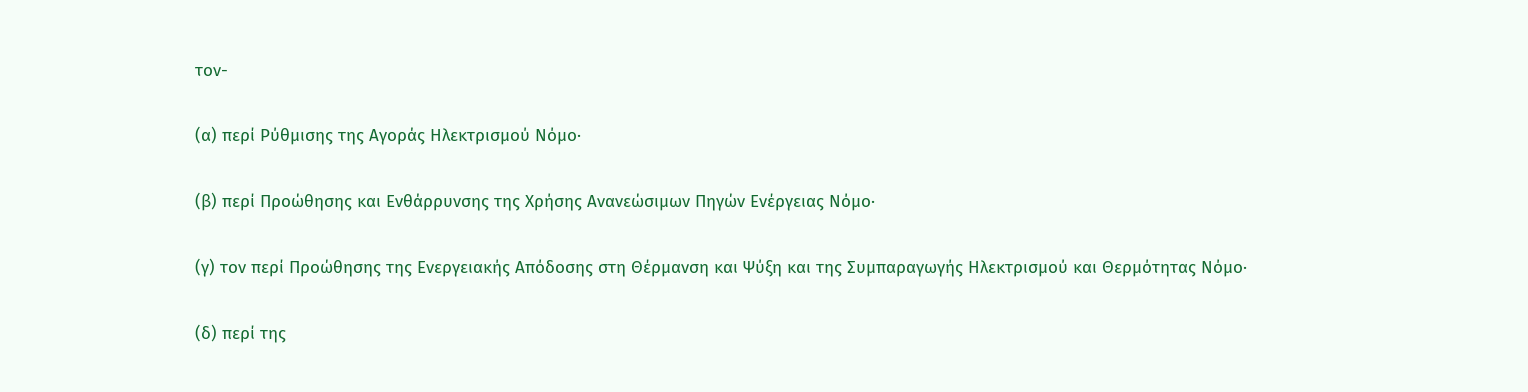τον-

(α) περί Ρύθμισης της Αγοράς Ηλεκτρισμού Νόμο·

(β) περί Προώθησης και Ενθάρρυνσης της Χρήσης Ανανεώσιμων Πηγών Ενέργειας Νόμο·

(γ) τον περί Προώθησης της Ενεργειακής Απόδοσης στη Θέρμανση και Ψύξη και της Συμπαραγωγής Ηλεκτρισμού και Θερμότητας Νόμο·

(δ) περί της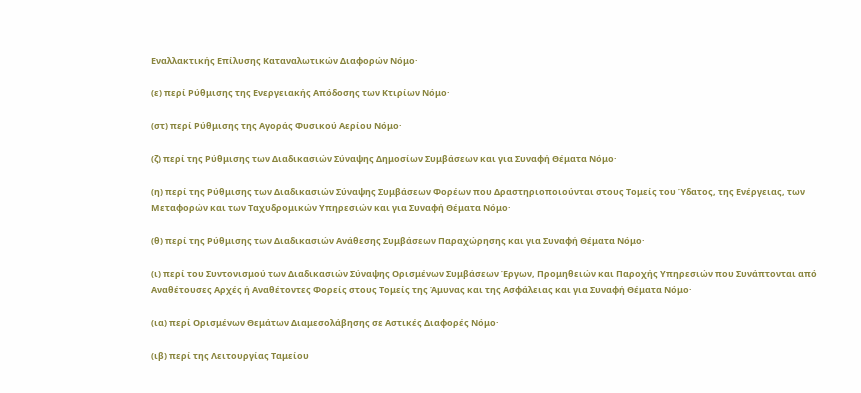Εναλλακτικής Επίλυσης Καταναλωτικών Διαφορών Νόμο·

(ε) περί Ρύθμισης της Ενεργειακής Απόδοσης των Κτιρίων Νόμο·

(στ) περί Ρύθμισης της Αγοράς Φυσικού Αερίου Νόμο·

(ζ) περί της Ρύθμισης των Διαδικασιών Σύναψης Δημοσίων Συμβάσεων και για Συναφή Θέματα Νόμο·

(η) περί της Ρύθμισης των Διαδικασιών Σύναψης Συμβάσεων Φορέων που Δραστηριοποιούνται στους Τομείς του Ύδατος, της Ενέργειας, των Μεταφορών και των Ταχυδρομικών Υπηρεσιών και για Συναφή Θέματα Νόμο·

(θ) περί της Ρύθμισης των Διαδικασιών Ανάθεσης Συμβάσεων Παραχώρησης και για Συναφή Θέματα Νόμο·

(ι) περί του Συντονισμού των Διαδικασιών Σύναψης Ορισμένων Συμβάσεων Έργων, Προμηθειών και Παροχής Υπηρεσιών που Συνάπτονται από Αναθέτουσες Αρχές ή Αναθέτοντες Φορείς στους Τομείς της Άμυνας και της Ασφάλειας και για Συναφή Θέματα Νόμο·

(ια) περί Ορισμένων Θεμάτων Διαμεσολάβησης σε Αστικές Διαφορές Νόμο·

(ιβ) περί της Λειτουργίας Ταμείου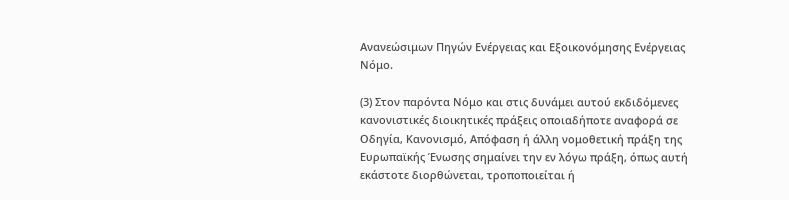Ανανεώσιμων Πηγών Ενέργειας και Εξοικονόμησης Ενέργειας Νόμο.

(3) Στον παρόντα Νόμο και στις δυνάμει αυτού εκδιδόμενες κανονιστικές διοικητικές πράξεις οποιαδήποτε αναφορά σε Οδηγία, Κανονισμό, Απόφαση ή άλλη νομοθετική πράξη της Ευρωπαϊκής Ένωσης σημαίνει την εν λόγω πράξη, όπως αυτή εκάστοτε διορθώνεται, τροποποιείται ή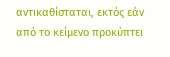αντικαθίσταται, εκτός εάν από το κείμενο προκύπτει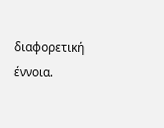διαφορετική έννοια.